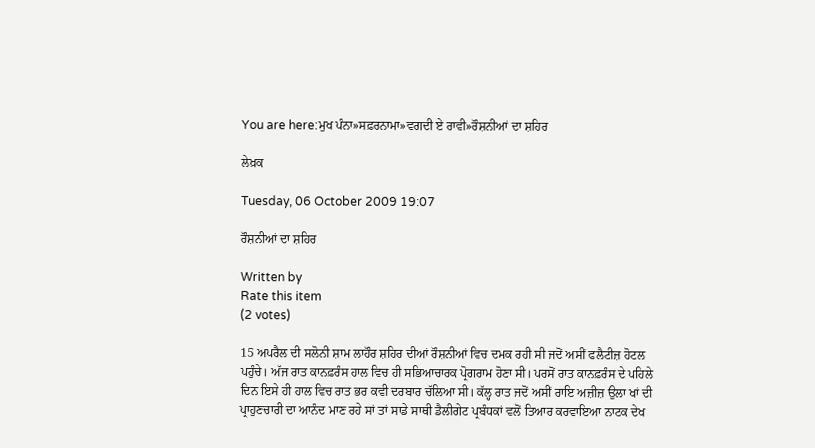You are here:ਮੁਖ ਪੰਨਾ»ਸਫ਼ਰਨਾਮਾ»ਵਗਦੀ ਏ ਰਾਵੀ»ਰੌਸ਼ਨੀਆਂ ਦਾ ਸ਼ਹਿਰ

ਲੇਖ਼ਕ

Tuesday, 06 October 2009 19:07

ਰੌਸ਼ਨੀਆਂ ਦਾ ਸ਼ਹਿਰ

Written by
Rate this item
(2 votes)

15 ਅਪਰੈਲ ਦੀ ਸਲੋਨੀ ਸ਼ਾਮ ਲਾਹੌਰ ਸ਼ਹਿਰ ਦੀਆਂ ਰੌਸ਼ਨੀਆਂ ਵਿਚ ਦਮਕ ਰਹੀ ਸੀ ਜਦੋਂ ਅਸੀਂ ਫਲੈਟੀਜ਼ ਹੋਟਲ ਪਹੁੰਚੇ। ਅੱਜ ਰਾਤ ਕਾਨਫ਼ਰੰਸ ਹਾਲ ਵਿਚ ਹੀ ਸਭਿਆਚਾਰਕ ਪ੍ਰੋਗਰਾਮ ਹੋਣਾ ਸੀ। ਪਰਸੋਂ ਰਾਤ ਕਾਨਫ਼ਰੰਸ ਦੇ ਪਹਿਲੇ ਦਿਨ ਇਸੇ ਹੀ ਹਾਲ ਵਿਚ ਰਾਤ ਭਰ ਕਵੀ ਦਰਬਾਰ ਚੱਲਿਆ ਸੀ। ਕੱਲ੍ਹ ਰਾਤ ਜਦੋਂ ਅਸੀਂ ਰਾਇ ਅਜ਼ੀਜ਼ ਉਲਾ ਖਾਂ ਦੀ ਪ੍ਰਾਹੁਣਚਾਰੀ ਦਾ ਆਨੰਦ ਮਾਣ ਰਹੇ ਸਾਂ ਤਾਂ ਸਾਡੇ ਸਾਥੀ ਡੈਲੀਗੇਟ ਪ੍ਰਬੰਧਕਾਂ ਵਲੋਂ ਤਿਆਰ ਕਰਵਾਇਆ ਨਾਟਕ ਦੇਖ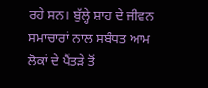ਰਹੇ ਸਨ। ਬੁੱਲ੍ਹੇ ਸ਼ਾਹ ਦੇ ਜੀਵਨ ਸਮਾਚਾਰਾਂ ਨਾਲ ਸਬੰਧਤ ਆਮ ਲੋਕਾਂ ਦੇ ਪੈਂਤੜੇ ਤੋਂ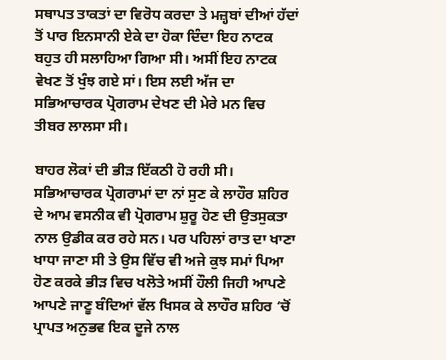ਸਥਾਪਤ ਤਾਕਤਾਂ ਦਾ ਵਿਰੋਧ ਕਰਦਾ ਤੇ ਮਜ਼੍ਹਬਾਂ ਦੀਆਂ ਹੱਦਾਂ ਤੋਂ ਪਾਰ ਇਨਸਾਨੀ ਏਕੇ ਦਾ ਹੋਕਾ ਦਿੰਦਾ ਇਹ ਨਾਟਕ ਬਹੁਤ ਹੀ ਸਲਾਹਿਆ ਗਿਆ ਸੀ। ਅਸੀਂ ਇਹ ਨਾਟਕ ਵੇਖਣ ਤੋਂ ਖੁੰਝ ਗਏ ਸਾਂ। ਇਸ ਲਈ ਅੱਜ ਦਾ ਸਭਿਆਚਾਰਕ ਪ੍ਰੋਗਰਾਮ ਦੇਖਣ ਦੀ ਮੇਰੇ ਮਨ ਵਿਚ ਤੀਬਰ ਲਾਲਸਾ ਸੀ।

ਬਾਹਰ ਲੋਕਾਂ ਦੀ ਭੀੜ ਇੱਕਠੀ ਹੋ ਰਹੀ ਸੀ। ਸਭਿਆਚਾਰਕ ਪ੍ਰੋਗਰਾਮਾਂ ਦਾ ਨਾਂ ਸੁਣ ਕੇ ਲਾਹੌਰ ਸ਼ਹਿਰ ਦੇ ਆਮ ਵਸਨੀਕ ਵੀ ਪ੍ਰੋਗਰਾਮ ਸ਼ੁਰੂ ਹੋਣ ਦੀ ਉਤਸੁਕਤਾ ਨਾਲ ਉਡੀਕ ਕਰ ਰਹੇ ਸਨ। ਪਰ ਪਹਿਲਾਂ ਰਾਤ ਦਾ ਖਾਣਾ ਖਾਧਾ ਜਾਣਾ ਸੀ ਤੇ ਉਸ ਵਿੱਚ ਵੀ ਅਜੇ ਕੁਝ ਸਮਾਂ ਪਿਆ ਹੋਣ ਕਰਕੇ ਭੀੜ ਵਿਚ ਖਲੋਤੇ ਅਸੀਂ ਹੌਲੀ ਜਿਹੀ ਆਪਣੇ ਆਪਣੇ ਜਾਣੂ ਬੰਦਿਆਂ ਵੱਲ ਖਿਸਕ ਕੇ ਲਾਹੌਰ ਸ਼ਹਿਰ ‘ਚੋਂ ਪ੍ਰਾਪਤ ਅਨੁਭਵ ਇਕ ਦੂਜੇ ਨਾਲ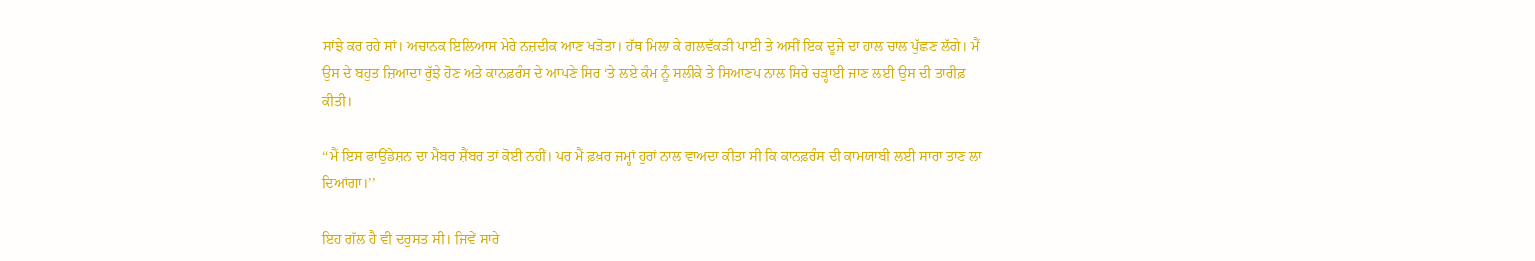ਸਾਂਝੇ ਕਰ ਰਹੇ ਸਾਂ। ਅਚਾਨਕ ਇਲਿਆਸ ਮੇਰੇ ਨਜ਼ਦੀਕ ਆਣ ਖੜੋਤਾ। ਹੱਥ ਮਿਲਾ ਕੇ ਗਲਵੱਕੜੀ ਪਾਈ ਤੇ ਅਸੀਂ ਇਕ ਦੂਜੇ ਦਾ ਹਾਲ ਚਾਲ ਪੁੱਛਣ ਲੱਗੇ। ਮੈਂ ਉਸ ਦੇ ਬਹੁਤ ਜ਼ਿਆਦਾ ਰੁੱਝੇ ਹੋਣ ਅਤੇ ਕਾਨਫ਼ਰੰਸ ਦੇ ਆਪਣੇ ਸਿਰ ‘ਤੇ ਲਏ ਕੰਮ ਨੂੰ ਸਲੀਕੇ ਤੇ ਸਿਆਣਪ ਨਾਲ ਸਿਰੇ ਚੜ੍ਹਾਈ ਜਾਣ ਲਈ ਉਸ ਦੀ ਤਾਰੀਫ਼ ਕੀਤੀ।

‘‘ਮੈਂ ਇਸ ਫਾਉਂਡੇਸ਼ਨ ਦਾ ਮੈਂਬਰ ਸ਼ੈਂਬਰ ਤਾਂ ਕੋਈ ਨਹੀਂ। ਪਰ ਮੈਂ ਫ਼ਖ਼ਰ ਜਮ੍ਹਾਂ ਹੁਰਾਂ ਨਾਲ ਵਾਅਦਾ ਕੀਤਾ ਸੀ ਕਿ ਕਾਨਫ਼ਰੰਸ ਦੀ ਕਾਮਯਾਬੀ ਲਈ ਸਾਰਾ ਤਾਣ ਲਾ ਦਿਆਂਗਾ।’’

ਇਹ ਗੱਲ ਹੈ ਵੀ ਦਰੁਸਤ ਸੀ। ਜਿਵੇਂ ਸਾਰੇ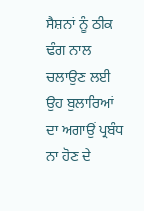ਸੈਸ਼ਨਾਂ ਨੂੰ ਠੀਕ ਢੰਗ ਨਾਲ ਚਲਾਉਣ ਲਈ ਉਹ ਬੁਲਾਰਿਆਂ ਦਾ ਅਗਾਉਂ ਪ੍ਰਬੰਧ ਨਾ ਹੋਣ ਦੇ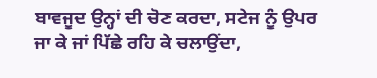ਬਾਵਜੂਦ ਉਨ੍ਹਾਂ ਦੀ ਚੋਣ ਕਰਦਾ, ਸਟੇਜ ਨੂੰ ਉਪਰ ਜਾ ਕੇ ਜਾਂ ਪਿੱਛੇ ਰਹਿ ਕੇ ਚਲਾਉਂਦਾ,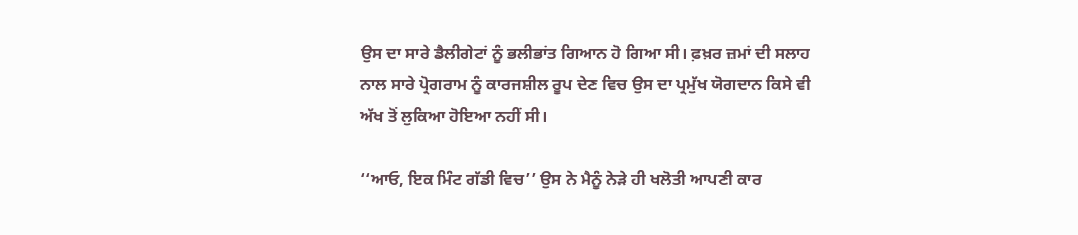ਉਸ ਦਾ ਸਾਰੇ ਡੈਲੀਗੇਟਾਂ ਨੂੰ ਭਲੀਭਾਂਤ ਗਿਆਨ ਹੋ ਗਿਆ ਸੀ। ਫ਼ਖ਼ਰ ਜ਼ਮਾਂ ਦੀ ਸਲਾਹ ਨਾਲ ਸਾਰੇ ਪ੍ਰੋਗਰਾਮ ਨੂੰ ਕਾਰਜਸ਼ੀਲ ਰੂਪ ਦੇਣ ਵਿਚ ਉਸ ਦਾ ਪ੍ਰਮੁੱਖ ਯੋਗਦਾਨ ਕਿਸੇ ਵੀ ਅੱਖ ਤੋਂ ਲੁਕਿਆ ਹੋਇਆ ਨਹੀਂ ਸੀ।

‘‘ਆਓ, ਇਕ ਮਿੰਟ ਗੱਡੀ ਵਿਚ’’ ਉਸ ਨੇ ਮੈਨੂੰ ਨੇੜੇ ਹੀ ਖਲੋਤੀ ਆਪਣੀ ਕਾਰ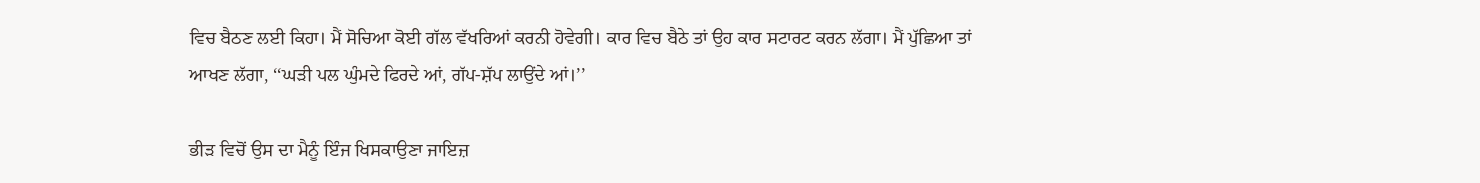ਵਿਚ ਬੈਠਣ ਲਈ ਕਿਹਾ। ਮੈਂ ਸੋਚਿਆ ਕੋਈ ਗੱਲ ਵੱਖਰਿਆਂ ਕਰਨੀ ਹੋਵੇਗੀ। ਕਾਰ ਵਿਚ ਬੈਠੇ ਤਾਂ ਉਹ ਕਾਰ ਸਟਾਰਟ ਕਰਨ ਲੱਗਾ। ਮੈਂ ਪੁੱਛਿਆ ਤਾਂ ਆਖਣ ਲੱਗਾ, ‘‘ਘੜੀ ਪਲ ਘੁੰਮਦੇ ਫਿਰਦੇ ਆਂ, ਗੱਪ-ਸ਼ੱਪ ਲਾਉਂਦੇ ਆਂ।’’

ਭੀੜ ਵਿਚੋਂ ਉਸ ਦਾ ਮੈਨੂੰ ਇੰਜ ਖਿਸਕਾਉਣਾ ਜਾਇਜ਼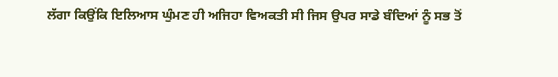ਲੱਗਾ ਕਿਉਂਕਿ ਇਲਿਆਸ ਘੁੰਮਣ ਹੀ ਅਜਿਹਾ ਵਿਅਕਤੀ ਸੀ ਜਿਸ ਉਪਰ ਸਾਡੇ ਬੰਦਿਆਂ ਨੂੰ ਸਭ ਤੋਂ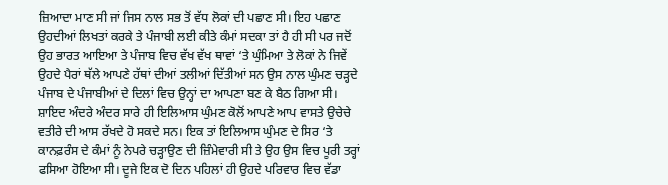ਜ਼ਿਆਦਾ ਮਾਣ ਸੀ ਜਾਂ ਜਿਸ ਨਾਲ ਸਭ ਤੋਂ ਵੱਧ ਲੋਕਾਂ ਦੀ ਪਛਾਣ ਸੀ। ਇਹ ਪਛਾਣ ਉਹਦੀਆਂ ਲਿਖਤਾਂ ਕਰਕੇ ਤੇ ਪੰਜਾਬੀ ਲਈ ਕੀਤੇ ਕੰਮਾਂ ਸਦਕਾ ਤਾਂ ਹੈ ਹੀ ਸੀ ਪਰ ਜਦੋਂ ਉਹ ਭਾਰਤ ਆਇਆ ਤੇ ਪੰਜਾਬ ਵਿਚ ਵੱਖ ਵੱਖ ਥਾਵਾਂ ‘ਤੇ ਘੁੰਮਿਆ ਤੇ ਲੋਕਾਂ ਨੇ ਜਿਵੇਂ ਉਹਦੇ ਪੈਰਾਂ ਥੱਲੇ ਆਪਣੇ ਹੱਥਾਂ ਦੀਆਂ ਤਲੀਆਂ ਦਿੱਤੀਆਂ ਸਨ ਉਸ ਨਾਲ ਘੁੰਮਣ ਚੜ੍ਹਦੇ ਪੰਜਾਬ ਦੇ ਪੰਜਾਬੀਆਂ ਦੇ ਦਿਲਾਂ ਵਿਚ ਉਨ੍ਹਾਂ ਦਾ ਆਪਣਾ ਬਣ ਕੇ ਬੈਠ ਗਿਆ ਸੀ। ਸ਼ਾਇਦ ਅੰਦਰੇ ਅੰਦਰ ਸਾਰੇ ਹੀ ਇਲਿਆਸ ਘੁੰਮਣ ਕੋਲੋਂ ਆਪਣੇ ਆਪ ਵਾਸਤੇ ਉਚੇਚੇ ਵਤੀਰੇ ਦੀ ਆਸ ਰੱਖਦੇ ਹੋ ਸਕਦੇ ਸਨ। ਇਕ ਤਾਂ ਇਲਿਆਸ ਘੁੰਮਣ ਦੇ ਸਿਰ ‘ਤੇ ਕਾਨਫ਼ਰੰਸ ਦੇ ਕੰਮਾਂ ਨੂੰ ਨੇਪਰੇ ਚੜ੍ਹਾਉਣ ਦੀ ਜ਼ਿੰਮੇਵਾਰੀ ਸੀ ਤੇ ਉਹ ਉਸ ਵਿਚ ਪੂਰੀ ਤਰ੍ਹਾਂ ਫਸਿਆ ਹੋਇਆ ਸੀ। ਦੂਜੇ ਇਕ ਦੋ ਦਿਨ ਪਹਿਲਾਂ ਹੀ ਉਹਦੇ ਪਰਿਵਾਰ ਵਿਚ ਵੱਡਾ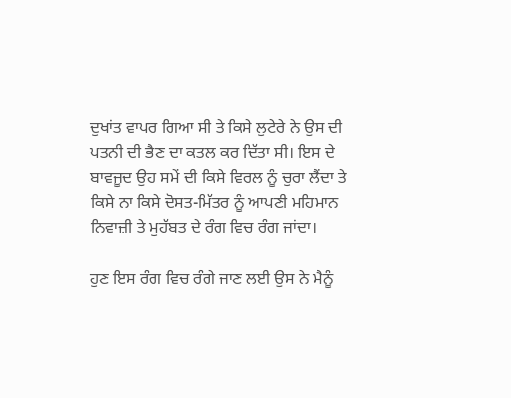ਦੁਖਾਂਤ ਵਾਪਰ ਗਿਆ ਸੀ ਤੇ ਕਿਸੇ ਲੁਟੇਰੇ ਨੇ ਉਸ ਦੀ ਪਤਨੀ ਦੀ ਭੈਣ ਦਾ ਕਤਲ ਕਰ ਦਿੱਤਾ ਸੀ। ਇਸ ਦੇ ਬਾਵਜੂਦ ਉਹ ਸਮੇਂ ਦੀ ਕਿਸੇ ਵਿਰਲ ਨੂੰ ਚੁਰਾ ਲੈਂਦਾ ਤੇ ਕਿਸੇ ਨਾ ਕਿਸੇ ਦੋਸਤ-ਮਿੱਤਰ ਨੂੰ ਆਪਣੀ ਮਹਿਮਾਨ ਨਿਵਾਜ਼ੀ ਤੇ ਮੁਹੱਬਤ ਦੇ ਰੰਗ ਵਿਚ ਰੰਗ ਜਾਂਦਾ।

ਹੁਣ ਇਸ ਰੰਗ ਵਿਚ ਰੰਗੇ ਜਾਣ ਲਈ ਉਸ ਨੇ ਮੈਨੂੰ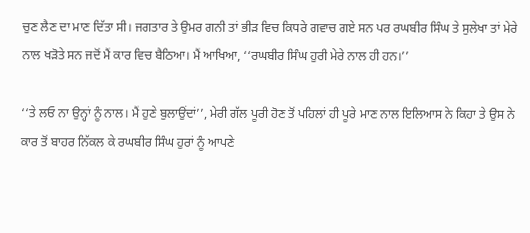ਚੁਣ ਲੈਣ ਦਾ ਮਾਣ ਦਿੱਤਾ ਸੀ। ਜਗਤਾਰ ਤੇ ਉਮਰ ਗਨੀ ਤਾਂ ਭੀੜ ਵਿਚ ਕਿਧਰੇ ਗਵਾਚ ਗਏ ਸਨ ਪਰ ਰਘਬੀਰ ਸਿੰਘ ਤੇ ਸੁਲੇਖਾ ਤਾਂ ਮੇਰੇ ਨਾਲ ਖੜੋਤੇ ਸਨ ਜਦੋਂ ਮੈਂ ਕਾਰ ਵਿਚ ਬੈਠਿਆ। ਮੈਂ ਆਖਿਆ, ‘‘ਰਘਬੀਰ ਸਿੰਘ ਹੁਰੀ ਮੇਰੇ ਨਾਲ ਹੀ ਹਨ।’’

‘‘ਤੇ ਲਓ ਨਾ ਉਨ੍ਹਾਂ ਨੂੰ ਨਾਲ। ਮੈਂ ਹੁਣੇ ਬੁਲਾਉਂਦਾਂ’’, ਮੇਰੀ ਗੱਲ ਪੂਰੀ ਹੋਣ ਤੋਂ ਪਹਿਲਾਂ ਹੀ ਪੂਰੇ ਮਾਣ ਨਾਲ ਇਲਿਆਸ ਨੇ ਕਿਹਾ ਤੇ ਉਸ ਨੇ ਕਾਰ ਤੋਂ ਬਾਹਰ ਨਿੱਕਲ ਕੇ ਰਘਬੀਰ ਸਿੰਘ ਹੁਰਾਂ ਨੂੰ ਆਪਣੇ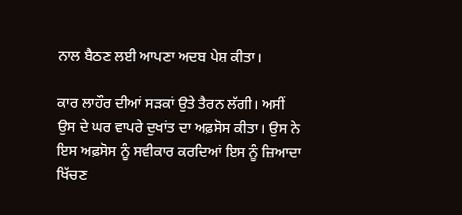ਨਾਲ ਬੈਠਣ ਲਈ ਆਪਣਾ ਅਦਬ ਪੇਸ਼ ਕੀਤਾ।

ਕਾਰ ਲਾਹੌਰ ਦੀਆਂ ਸੜਕਾਂ ਉਤੇ ਤੈਰਨ ਲੱਗੀ। ਅਸੀਂ ਉਸ ਦੇ ਘਰ ਵਾਪਰੇ ਦੁਖਾਂਤ ਦਾ ਅਫ਼ਸੋਸ ਕੀਤਾ। ਉਸ ਨੇ ਇਸ ਅਫ਼ਸੋਸ ਨੂੰ ਸਵੀਕਾਰ ਕਰਦਿਆਂ ਇਸ ਨੂੰ ਜ਼ਿਆਦਾ ਖਿੱਚਣ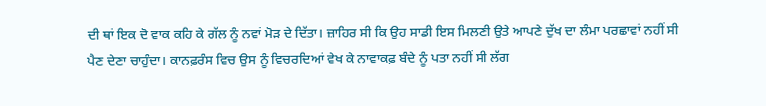ਦੀ ਥਾਂ ਇਕ ਦੋ ਵਾਕ ਕਹਿ ਕੇ ਗੱਲ ਨੂੰ ਨਵਾਂ ਮੋੜ ਦੇ ਦਿੱਤਾ। ਜ਼ਾਹਿਰ ਸੀ ਕਿ ਉਹ ਸਾਡੀ ਇਸ ਮਿਲਣੀ ਉਤੇ ਆਪਣੇ ਦੁੱਖ ਦਾ ਲੰਮਾ ਪਰਛਾਵਾਂ ਨਹੀਂ ਸੀ ਪੈਣ ਦੇਣਾ ਚਾਹੁੰਦਾ। ਕਾਨਫ਼ਰੰਸ ਵਿਚ ਉਸ ਨੂੰ ਵਿਚਰਦਿਆਂ ਵੇਖ ਕੇ ਨਾਵਾਕਫ਼ ਬੰਦੇ ਨੂੰ ਪਤਾ ਨਹੀਂ ਸੀ ਲੱਗ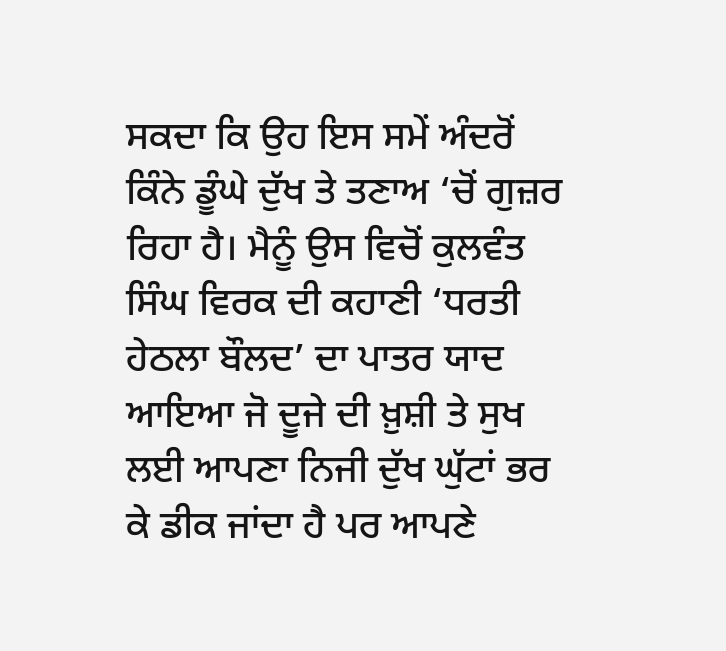ਸਕਦਾ ਕਿ ਉਹ ਇਸ ਸਮੇਂ ਅੰਦਰੋਂ ਕਿੰਨੇ ਡੂੰਘੇ ਦੁੱਖ ਤੇ ਤਣਾਅ ‘ਚੋਂ ਗੁਜ਼ਰ ਰਿਹਾ ਹੈ। ਮੈਨੂੰ ਉਸ ਵਿਚੋਂ ਕੁਲਵੰਤ ਸਿੰਘ ਵਿਰਕ ਦੀ ਕਹਾਣੀ ‘ਧਰਤੀ ਹੇਠਲਾ ਬੌਲਦ’ ਦਾ ਪਾਤਰ ਯਾਦ ਆਇਆ ਜੋ ਦੂਜੇ ਦੀ ਖ਼ੁਸ਼ੀ ਤੇ ਸੁਖ ਲਈ ਆਪਣਾ ਨਿਜੀ ਦੁੱਖ ਘੁੱਟਾਂ ਭਰ ਕੇ ਡੀਕ ਜਾਂਦਾ ਹੈ ਪਰ ਆਪਣੇ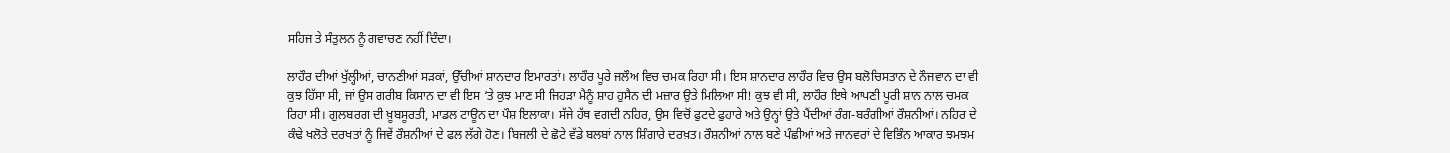ਸਹਿਜ ਤੇ ਸੰਤੁਲਨ ਨੂੰ ਗਵਾਚਣ ਨਹੀਂ ਦਿੰਦਾ।

ਲਾਹੌਰ ਦੀਆਂ ਖੁੱਲ੍ਹੀਆਂ, ਚਾਨਣੀਆਂ ਸੜਕਾਂ, ਉੱਚੀਆਂ ਸ਼ਾਨਦਾਰ ਇਮਾਰਤਾਂ। ਲਾਹੌਰ ਪੂਰੇ ਜਲੌਅ ਵਿਚ ਚਮਕ ਰਿਹਾ ਸੀ। ਇਸ ਸ਼ਾਨਦਾਰ ਲਾਹੌਰ ਵਿਚ ਉਸ ਬਲੋਚਿਸਤਾਨ ਦੇ ਨੌਜਵਾਨ ਦਾ ਵੀ ਕੁਝ ਹਿੱਸਾ ਸੀ, ਜਾਂ ਉਸ ਗਰੀਬ ਕਿਸਾਨ ਦਾ ਵੀ ਇਸ ‘ਤੇ ਕੁਝ ਮਾਣ ਸੀ ਜਿਹੜਾ ਮੈਨੂੰ ਸ਼ਾਹ ਹੁਸੈਨ ਦੀ ਮਜ਼ਾਰ ਉਤੇ ਮਿਲਿਆ ਸੀ! ਕੁਝ ਵੀ ਸੀ, ਲਾਹੌਰ ਇਥੇ ਆਪਣੀ ਪੂਰੀ ਸ਼ਾਨ ਨਾਲ ਚਮਕ ਰਿਹਾ ਸੀ। ਗੁਲਬਰਗ ਦੀ ਖ਼ੂਬਸੂਰਤੀ, ਮਾਡਲ ਟਾਊਨ ਦਾ ਪੌਸ਼ ਇਲਾਕਾ। ਸੱਜੇ ਹੱਥ ਵਗਦੀ ਨਹਿਰ, ਉਸ ਵਿਚੋਂ ਫੁਟਦੇ ਫੁਹਾਰੇ ਅਤੇ ਉਨ੍ਹਾਂ ਉਤੇ ਪੈਂਦੀਆਂ ਰੰਗ-ਬਰੰਗੀਆਂ ਰੌਸ਼ਨੀਆਂ। ਨਹਿਰ ਦੇ ਕੰਢੇ ਖਲੋਤੇ ਦਰਖਤਾਂ ਨੂੰ ਜਿਵੇਂ ਰੌਸ਼ਨੀਆਂ ਦੇ ਫਲ ਲੱਗੇ ਹੋਣ। ਬਿਜਲੀ ਦੇ ਛੋਟੇ ਵੱਡੇ ਬਲਬਾਂ ਨਾਲ ਸ਼ਿੰਗਾਰੇ ਦਰਖ਼ਤ। ਰੌਸ਼ਨੀਆਂ ਨਾਲ ਬਣੇ ਪੰਛੀਆਂ ਅਤੇ ਜਾਨਵਰਾਂ ਦੇ ਵਿਭਿੰਨ ਆਕਾਰ ਝਮਝਮ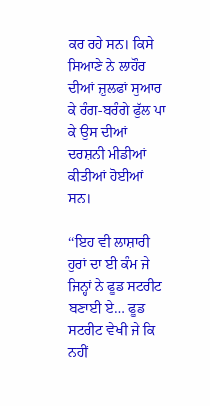ਕਰ ਰਹੇ ਸਨ। ਕਿਸੇ ਸਿਆਣੇ ਨੇ ਲਾਹੌਰ ਦੀਆਂ ਜ਼ੁਲਫਾਂ ਸੁਆਰ ਕੇ ਰੰਗ-ਬਰੰਗੇ ਫੁੱਲ ਪਾ ਕੇ ਉਸ ਦੀਆਂ ਦਰਸ਼ਨੀ ਮੀਡੀਆਂ ਕੀਤੀਆਂ ਹੋਈਆਂ ਸਨ।

‘‘ਇਹ ਵੀ ਲਾਸ਼ਾਰੀ ਹੁਰਾਂ ਦਾ ਈ ਕੰਮ ਜੇ ਜਿਨ੍ਹਾਂ ਨੇ ਫੂਡ ਸਟਰੀਟ ਬਣਾਈ ਏ… ਫੂਡ ਸਟਰੀਟ ਵੇਖੀ ਜੇ ਕਿ ਨਹੀਂ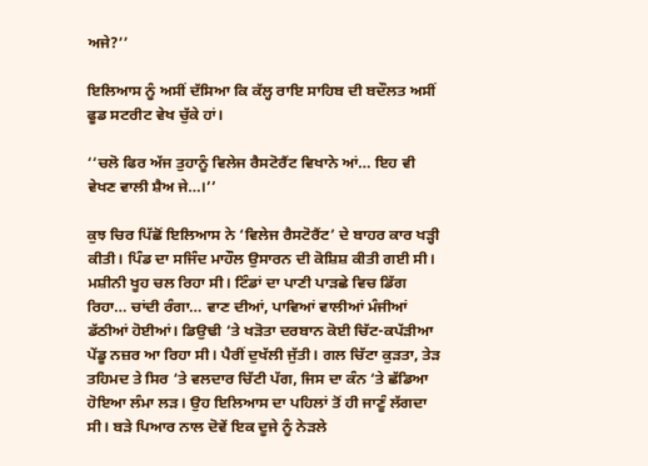ਅਜੇ?’’

ਇਲਿਆਸ ਨੂੰ ਅਸੀਂ ਦੱਸਿਆ ਕਿ ਕੱਲ੍ਹ ਰਾਇ ਸਾਹਿਬ ਦੀ ਬਦੌਲਤ ਅਸੀਂ ਫੂਡ ਸਟਰੀਟ ਵੇਖ ਚੁੱਕੇ ਹਾਂ।

‘‘ਚਲੋ ਫਿਰ ਅੱਜ ਤੁਹਾਨੂੰ ਵਿਲੇਜ ਰੈਸਟੋਰੈਂਟ ਵਿਖਾਨੇ ਆਂ… ਇਹ ਵੀ ਵੇਖਣ ਵਾਲੀ ਸ਼ੈਅ ਜੇ…।’’

ਕੁਝ ਚਿਰ ਪਿੱਛੋਂ ਇਲਿਆਸ ਨੇ ‘ਵਿਲੇਜ ਰੈਸਟੋਰੈਂਟ’ ਦੇ ਬਾਹਰ ਕਾਰ ਖੜ੍ਹੀ ਕੀਤੀ। ਪਿੰਡ ਦਾ ਸਜਿੰਦ ਮਾਹੌਲ ਉਸਾਰਨ ਦੀ ਕੋਸ਼ਿਸ਼ ਕੀਤੀ ਗਈ ਸੀ। ਮਸ਼ੀਨੀ ਖੂਹ ਚਲ ਰਿਹਾ ਸੀ। ਟਿੰਡਾਂ ਦਾ ਪਾਣੀ ਪਾੜਛੇ ਵਿਚ ਡਿੱਗ ਰਿਹਾ… ਚਾਂਦੀ ਰੰਗਾ… ਵਾਣ ਦੀਆਂ, ਪਾਵਿਆਂ ਵਾਲੀਆਂ ਮੰਜੀਆਂ ਡੱਠੀਆਂ ਹੋਈਆਂ। ਡਿਉਢੀ ‘ਤੇ ਖੜੋਤਾ ਦਰਬਾਨ ਕੋਈ ਚਿੱਟ-ਕਪੱੜੀਆ ਪੇਂਡੂ ਨਜ਼ਰ ਆ ਰਿਹਾ ਸੀ। ਪੈਰੀਂ ਦੁਖੱਲੀ ਜੁੱਤੀ। ਗਲ ਚਿੱਟਾ ਕੁੜਤਾ, ਤੇੜ ਤਹਿਮਦ ਤੇ ਸਿਰ ‘ਤੇ ਵਲਦਾਰ ਚਿੱਟੀ ਪੱਗ, ਜਿਸ ਦਾ ਕੰਨ ‘ਤੇ ਛੱਡਿਆ ਹੋਇਆ ਲੰਮਾ ਲੜ। ਉਹ ਇਲਿਆਸ ਦਾ ਪਹਿਲਾਂ ਤੋਂ ਹੀ ਜਾਣੂੰ ਲੱਗਦਾ ਸੀ। ਬੜੇ ਪਿਆਰ ਨਾਲ ਦੋਵੇਂ ਇਕ ਦੂਜੇ ਨੂੰ ਨੇੜਲੇ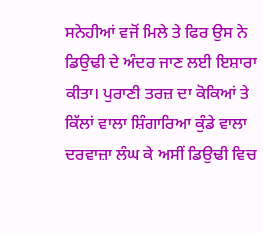ਸਨੇਹੀਆਂ ਵਜੋਂ ਮਿਲੇ ਤੇ ਫਿਰ ਉਸ ਨੇ ਡਿਉਢੀ ਦੇ ਅੰਦਰ ਜਾਣ ਲਈ ਇਸ਼ਾਰਾ ਕੀਤਾ। ਪੁਰਾਣੀ ਤਰਜ਼ ਦਾ ਕੋਕਿਆਂ ਤੇ ਕਿੱਲਾਂ ਵਾਲਾ ਸ਼ਿੰਗਾਰਿਆ ਕੁੰਡੇ ਵਾਲਾ ਦਰਵਾਜ਼ਾ ਲੰਘ ਕੇ ਅਸੀਂ ਡਿਉਢੀ ਵਿਚ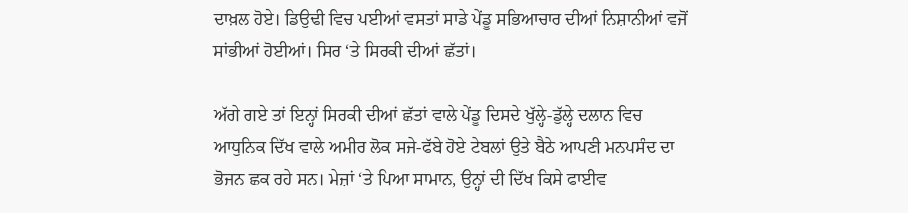ਦਾਖ਼ਲ ਹੋਏ। ਡਿਉਢੀ ਵਿਚ ਪਈਆਂ ਵਸਤਾਂ ਸਾਡੇ ਪੇਂਡੂ ਸਭਿਆਚਾਰ ਦੀਆਂ ਨਿਸ਼ਾਨੀਆਂ ਵਜੋਂ ਸਾਂਭੀਆਂ ਹੋਈਆਂ। ਸਿਰ ‘ਤੇ ਸਿਰਕੀ ਦੀਆਂ ਛੱਤਾਂ।

ਅੱਗੇ ਗਏ ਤਾਂ ਇਨ੍ਹਾਂ ਸਿਰਕੀ ਦੀਆਂ ਛੱਤਾਂ ਵਾਲੇ ਪੇਂਡੂ ਦਿਸਦੇ ਖੁੱਲ੍ਹੇ-ਡੁੱਲ੍ਹੇ ਦਲਾਨ ਵਿਚ ਆਧੁਨਿਕ ਦਿੱਖ ਵਾਲੇ ਅਮੀਰ ਲੋਕ ਸਜੇ-ਫੱਬੇ ਹੋਏ ਟੇਬਲਾਂ ਉਤੇ ਬੈਠੇ ਆਪਣੀ ਮਨਪਸੰਦ ਦਾ ਭੋਜਨ ਛਕ ਰਹੇ ਸਨ। ਮੇਜ਼ਾਂ ‘ਤੇ ਪਿਆ ਸਾਮਾਨ, ਉਨ੍ਹਾਂ ਦੀ ਦਿੱਖ ਕਿਸੇ ਫਾਈਵ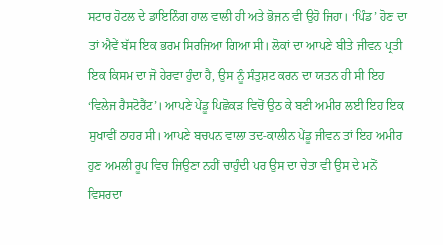ਸਟਾਰ ਹੋਟਲ ਦੇ ਡਾਇਨਿੰਗ ਹਾਲ ਵਾਲੀ ਹੀ ਅਤੇ ਭੋਜਨ ਵੀ ਉਹੋ ਜਿਹਾ। ‘ਪਿੰਡ’ ਹੋਣ ਦਾ ਤਾਂ ਐਵੇਂ ਬੱਸ ਇਕ ਭਰਮ ਸਿਰਜਿਆ ਗਿਆ ਸੀ। ਲੋਕਾਂ ਦਾ ਆਪਣੇ ਬੀਤੇ ਜੀਵਨ ਪ੍ਰਤੀ ਇਕ ਕਿਸਮ ਦਾ ਜੋ ਹੇਰਵਾ ਹੁੰਦਾ ਹੈ, ਉਸ ਨੂੰ ਸੰਤੁਸ਼ਟ ਕਰਨ ਦਾ ਯਤਨ ਹੀ ਸੀ ਇਹ ‘ਵਿਲੇਜ ਰੈਸਟੋਰੈਂਟ’। ਆਪਣੇ ਪੇਂਡੂ ਪਿਛੋਕੜ ਵਿਚੋਂ ਉਠ ਕੇ ਬਣੀ ਅਮੀਰ ਲਈ ਇਹ ਇਕ ਸੁਖਾਵੀਂ ਠਾਹਰ ਸੀ। ਆਪਣੇ ਬਚਪਨ ਵਾਲਾ ਤਦ-ਕਾਲੀਨ ਪੇਂਡੂ ਜੀਵਨ ਤਾਂ ਇਹ ਅਮੀਰ ਹੁਣ ਅਮਲੀ ਰੂਪ ਵਿਚ ਜਿਉਣਾ ਨਹੀਂ ਚਾਹੁੰਦੀ ਪਰ ਉਸ ਦਾ ਚੇਤਾ ਵੀ ਉਸ ਦੇ ਮਨੋਂ ਵਿਸਰਦਾ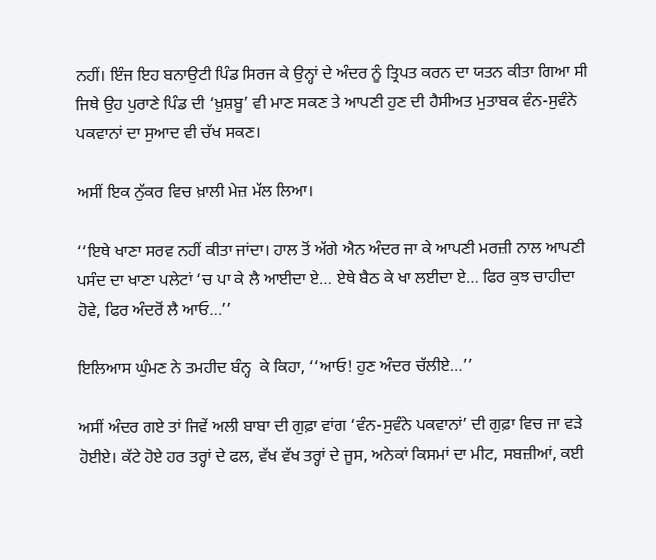ਨਹੀਂ। ਇੰਜ ਇਹ ਬਨਾਉਟੀ ਪਿੰਡ ਸਿਰਜ ਕੇ ਉਨ੍ਹਾਂ ਦੇ ਅੰਦਰ ਨੂੰ ਤ੍ਰਿਪਤ ਕਰਨ ਦਾ ਯਤਨ ਕੀਤਾ ਗਿਆ ਸੀ ਜਿਥੇ ਉਹ ਪੁਰਾਣੇ ਪਿੰਡ ਦੀ ‘ਖ਼ੁਸ਼ਬੂ’ ਵੀ ਮਾਣ ਸਕਣ ਤੇ ਆਪਣੀ ਹੁਣ ਦੀ ਹੈਸੀਅਤ ਮੁਤਾਬਕ ਵੰਨ-ਸੁਵੰਨੇ ਪਕਵਾਨਾਂ ਦਾ ਸੁਆਦ ਵੀ ਚੱਖ ਸਕਣ।

ਅਸੀਂ ਇਕ ਨੁੱਕਰ ਵਿਚ ਖ਼ਾਲੀ ਮੇਜ਼ ਮੱਲ ਲਿਆ।

‘‘ਇਥੇ ਖਾਣਾ ਸਰਵ ਨਹੀਂ ਕੀਤਾ ਜਾਂਦਾ। ਹਾਲ ਤੋਂ ਅੱਗੇ ਐਨ ਅੰਦਰ ਜਾ ਕੇ ਆਪਣੀ ਮਰਜ਼ੀ ਨਾਲ ਆਪਣੀ ਪਸੰਦ ਦਾ ਖਾਣਾ ਪਲੇਟਾਂ ‘ਚ ਪਾ ਕੇ ਲੈ ਆਈਦਾ ਏ… ਏਥੇ ਬੈਠ ਕੇ ਖਾ ਲਈਦਾ ਏ… ਫਿਰ ਕੁਝ ਚਾਹੀਦਾ ਹੋਵੇ, ਫਿਰ ਅੰਦਰੋਂ ਲੈ ਆਓ…’’

ਇਲਿਆਸ ਘੁੰਮਣ ਨੇ ਤਮਹੀਦ ਬੰਨ੍ਹ  ਕੇ ਕਿਹਾ, ‘‘ਆਓ! ਹੁਣ ਅੰਦਰ ਚੱਲੀਏ…’’

ਅਸੀਂ ਅੰਦਰ ਗਏ ਤਾਂ ਜਿਵੇਂ ਅਲੀ ਬਾਬਾ ਦੀ ਗੁਫ਼ਾ ਵਾਂਗ ‘ਵੰਨ-ਸੁਵੰਨੇ ਪਕਵਾਨਾਂ’ ਦੀ ਗੁਫ਼ਾ ਵਿਚ ਜਾ ਵੜੇ ਹੋਈਏ। ਕੱਟੇ ਹੋਏ ਹਰ ਤਰ੍ਹਾਂ ਦੇ ਫਲ, ਵੱਖ ਵੱਖ ਤਰ੍ਹਾਂ ਦੇ ਜੂਸ, ਅਨੇਕਾਂ ਕਿਸਮਾਂ ਦਾ ਮੀਟ, ਸਬਜ਼ੀਆਂ, ਕਈ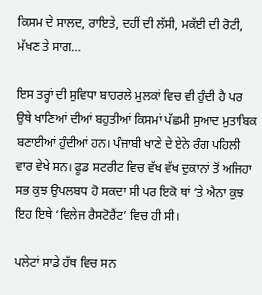ਕਿਸਮ ਦੇ ਸਾਲਦ, ਰਾਇਤੇ, ਦਹੀਂ ਦੀ ਲੱਸੀ, ਮਕੱਈ ਦੀ ਰੋਟੀ, ਮੱਖਣ ਤੇ ਸਾਗ…

ਇਸ ਤਰ੍ਹਾਂ ਦੀ ਸੁਵਿਧਾ ਬਾਹਰਲੇ ਮੁਲਕਾਂ ਵਿਚ ਵੀ ਹੁੰਦੀ ਹੈ ਪਰ ਉਥੇ ਖਾਣਿਆਂ ਦੀਆਂ ਬਹੁਤੀਆਂ ਕਿਸਮਾਂ ਪੱਛਮੀ ਸੁਆਦ ਮੁਤਾਬਿਕ ਬਣਾਈਆਂ ਹੁੰਦੀਆਂ ਹਨ। ਪੰਜਾਬੀ ਖਾਣੇ ਦੇ ਏਨੇ ਰੰਗ ਪਹਿਲੀ ਵਾਰ ਵੇਖੇ ਸਨ। ਫੂਡ ਸਟਰੀਟ ਵਿਚ ਵੱਖ ਵੱਖ ਦੁਕਾਨਾਂ ਤੋਂ ਅਜਿਹਾ ਸਭ ਕੁਝ ਉਪਲਬਧ ਹੋ ਸਕਦਾ ਸੀ ਪਰ ਇਕੋ ਥਾਂ ‘ਤੇ ਐਨਾ ਕੁਝ ਇਹ ਇਥੇ ‘ਵਿਲੇਜ ਰੈਸਟੋਰੈਂਟ’ ਵਿਚ ਹੀ ਸੀ।

ਪਲੇਟਾਂ ਸਾਡੇ ਹੱਥ ਵਿਚ ਸਨ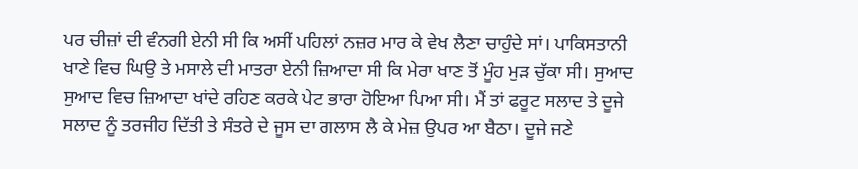ਪਰ ਚੀਜ਼ਾਂ ਦੀ ਵੰਨਗੀ ਏਨੀ ਸੀ ਕਿ ਅਸੀਂ ਪਹਿਲਾਂ ਨਜ਼ਰ ਮਾਰ ਕੇ ਵੇਖ ਲੈਣਾ ਚਾਹੁੰਦੇ ਸਾਂ। ਪਾਕਿਸਤਾਨੀ ਖਾਣੇ ਵਿਚ ਘਿਉ ਤੇ ਮਸਾਲੇ ਦੀ ਮਾਤਰਾ ਏਨੀ ਜ਼ਿਆਦਾ ਸੀ ਕਿ ਮੇਰਾ ਖਾਣ ਤੋਂ ਮੂੰਹ ਮੁੜ ਚੁੱਕਾ ਸੀ। ਸੁਆਦ ਸੁਆਦ ਵਿਚ ਜ਼ਿਆਦਾ ਖਾਂਦੇ ਰਹਿਣ ਕਰਕੇ ਪੇਟ ਭਾਰਾ ਹੋਇਆ ਪਿਆ ਸੀ। ਮੈਂ ਤਾਂ ਫਰੂਟ ਸਲਾਦ ਤੇ ਦੂਜੇ ਸਲਾਦ ਨੂੰ ਤਰਜੀਹ ਦਿੱਤੀ ਤੇ ਸੰਤਰੇ ਦੇ ਜੂਸ ਦਾ ਗਲਾਸ ਲੈ ਕੇ ਮੇਜ਼ ਉਪਰ ਆ ਬੈਠਾ। ਦੂਜੇ ਜਣੇ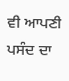ਵੀ ਆਪਣੀ ਪਸੰਦ ਦਾ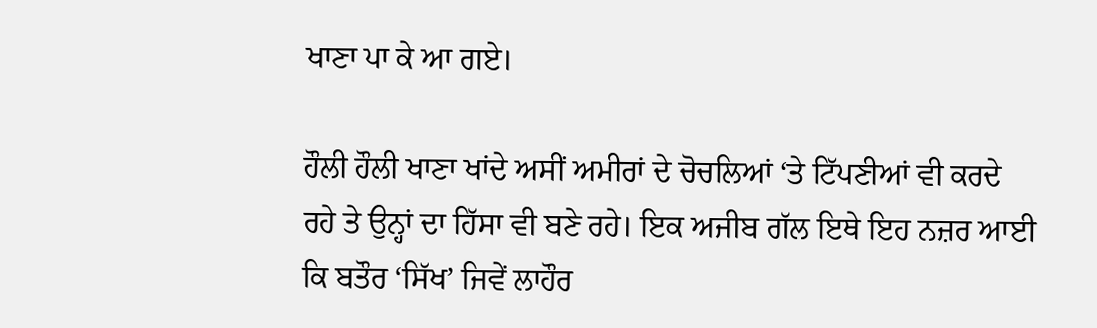ਖਾਣਾ ਪਾ ਕੇ ਆ ਗਏ।

ਹੌਲੀ ਹੌਲੀ ਖਾਣਾ ਖਾਂਦੇ ਅਸੀਂ ਅਮੀਰਾਂ ਦੇ ਚੋਚਲਿਆਂ ‘ਤੇ ਟਿੱਪਣੀਆਂ ਵੀ ਕਰਦੇ ਰਹੇ ਤੇ ਉਨ੍ਹਾਂ ਦਾ ਹਿੱਸਾ ਵੀ ਬਣੇ ਰਹੇ। ਇਕ ਅਜੀਬ ਗੱਲ ਇਥੇ ਇਹ ਨਜ਼ਰ ਆਈ ਕਿ ਬਤੌਰ ‘ਸਿੱਖ’ ਜਿਵੇਂ ਲਾਹੌਰ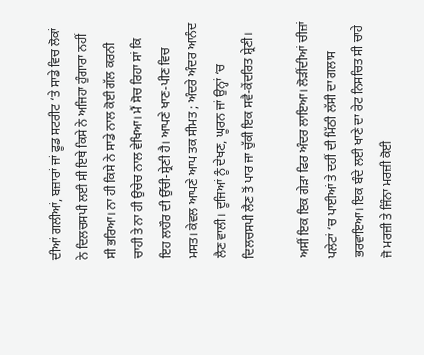ਦੀਆਂ ਗਲੀਆਂ, ਬਜ਼ਾਰਾਂ ਜਾਂ ਫੂਡ ਸਟਰੀਟ ‘ਤੇ ਸਾਡੇ ਵਿਚ ਲੋਕਾਂ ਨੇ ਦਿਲਚਸਪੀ ਲਈ ਸੀ ਇਥੇ ਕਿਸੇ ਨੇ ਅਜਿਹਾ ਹੁੰਗਾਰਾ ਨਹੀਂ ਸੀ ਭਰਿਆ। ਨਾ ਹੀ ਕਿਸੇ ਨੇ ਸਾਡੇ ਨਾਲ ਕੋਈ ਗੱਲ ਕਰਨੀ ਚਾਹੀ ਤੇ ਨਾ ਹੀ ਉਚੇਚ ਨਾਲ ਵੇਖਿਆ। ਮੈਂ ਸੋਚ ਰਿਹਾ ਸਾਂ ਕਿ ਇਹ ਲਾਹੌਰ ਦੀ ਉੱਚੀ-ਸ਼੍ਰੇਣੀ ਹੈ। ਆਪਣੇ ਖਾਣ-ਪੀਣ ਵਿਚ ਮਸਤ। ਕੇਵਲ ਆਪਣੇ ਆਪ ਤਕ ਸੀਮਤ ; ਅੰਦਰੇ ਅੰਦਰ ਆਨੰਦ ਲੈਣ ਵਾਲੀ। ਦੂਜਿਆਂ ਨੂੰ ਦੇਖਣ, ਘੂਰਨ ਜਾਂ ਉਨ੍ਹਾਂ ‘ਚ ਦਿਲਚਸਪੀ ਲੈਣ ਤੋਂ ਪਾਰ ਜਾ ਚੁੱਕੀ ਇਕ ਸਵੈ-ਕੇਂਦਰਿਤ ਸ਼੍ਰੇਣੀ।

ਅਸੀਂ ਇਕ ਇਕ ਗੇੜਾ ਫਿਰ ਅੰਦਰ ਲਾਇਆ। ਲੋੜੀਂਦੀਆਂ ਚੀਜ਼ਾਂ ਪਲੇਟਾਂ ‘ਚ ਪਾਈਆਂ ਤੇ ਦਹੀਂ ਦੀ ਮਿੱਠੀ ਲੱਸੀ ਦਾ ਗਲਾਸ ਭਰਵਾਇਆ। ਇਕ ਬੰਦੇ ਲਈ ਖਾਣੇ ਦਾ ਰੇਟ ਨਿਸਚਿਤ ਸੀ ਚਾਹੇ ਜੋ ਮਰਜ਼ੀ ਤੇ ਜਿੰਨਾ ਮਰਜ਼ੀ ਕੋਈ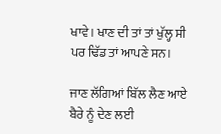ਖਾਵੇ। ਖਾਣ ਦੀ ਤਾਂ ਤਾਂ ਖੁੱਲ੍ਹ ਸੀ ਪਰ ਢਿੱਡ ਤਾਂ ਆਪਣੇ ਸਨ।

ਜਾਣ ਲੱਗਿਆਂ ਬਿੱਲ ਲੈਣ ਆਏ ਬੈਰੇ ਨੂੰ ਦੇਣ ਲਈ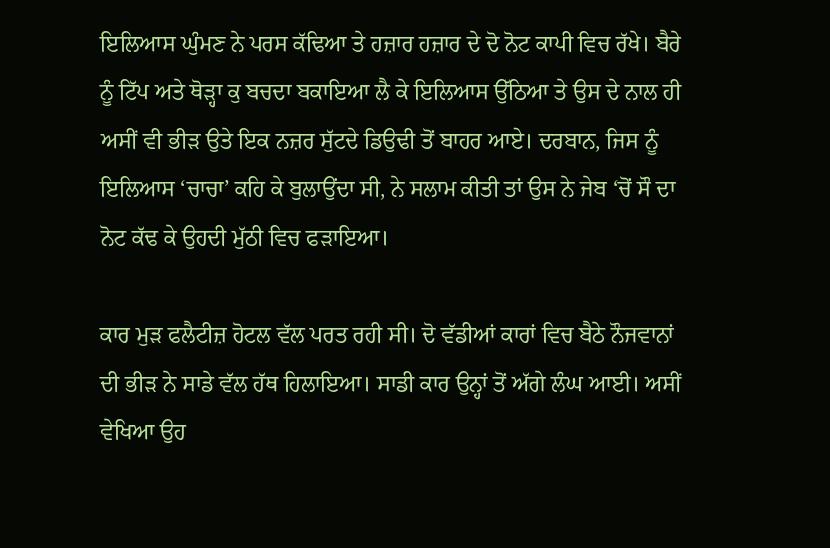ਇਲਿਆਸ ਘੁੰਮਣ ਨੇ ਪਰਸ ਕੱਢਿਆ ਤੇ ਹਜ਼ਾਰ ਹਜ਼ਾਰ ਦੇ ਦੋ ਨੋਟ ਕਾਪੀ ਵਿਚ ਰੱਖੇ। ਬੈਰੇ ਨੂੰ ਟਿੱਪ ਅਤੇ ਥੋੜ੍ਹਾ ਕੁ ਬਚਦਾ ਬਕਾਇਆ ਲੈ ਕੇ ਇਲਿਆਸ ਉੱਠਿਆ ਤੇ ਉਸ ਦੇ ਨਾਲ ਹੀ ਅਸੀਂ ਵੀ ਭੀੜ ਉਤੇ ਇਕ ਨਜ਼ਰ ਸੁੱਟਦੇ ਡਿਉਢੀ ਤੋਂ ਬਾਹਰ ਆਏ। ਦਰਬਾਨ, ਜਿਸ ਨੂੰ ਇਲਿਆਸ ‘ਚਾਚਾ’ ਕਹਿ ਕੇ ਬੁਲਾਉਂਦਾ ਸੀ, ਨੇ ਸਲਾਮ ਕੀਤੀ ਤਾਂ ਉਸ ਨੇ ਜੇਬ ‘ਚੋਂ ਸੌ ਦਾ ਨੋਟ ਕੱਢ ਕੇ ਉਹਦੀ ਮੁੱਠੀ ਵਿਚ ਫੜਾਇਆ।

ਕਾਰ ਮੁੜ ਫਲੈਟੀਜ਼ ਹੋਟਲ ਵੱਲ ਪਰਤ ਰਹੀ ਸੀ। ਦੋ ਵੱਡੀਆਂ ਕਾਰਾਂ ਵਿਚ ਬੈਠੇ ਨੌਜਵਾਨਾਂ ਦੀ ਭੀੜ ਨੇ ਸਾਡੇ ਵੱਲ ਹੱਥ ਹਿਲਾਇਆ। ਸਾਡੀ ਕਾਰ ਉਨ੍ਹਾਂ ਤੋਂ ਅੱਗੇ ਲੰਘ ਆਈ। ਅਸੀਂ ਵੇਖਿਆ ਉਹ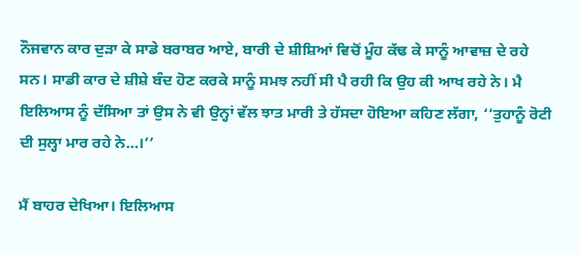ਨੌਜਵਾਨ ਕਾਰ ਦੁੜਾ ਕੇ ਸਾਡੇ ਬਰਾਬਰ ਆਏ, ਬਾਰੀ ਦੇ ਸ਼ੀਸ਼ਿਆਂ ਵਿਚੋਂ ਮੂੰਹ ਕੱਢ ਕੇ ਸਾਨੂੰ ਆਵਾਜ਼ ਦੇ ਰਹੇ ਸਨ। ਸਾਡੀ ਕਾਰ ਦੇ ਸ਼ੀਸ਼ੇ ਬੰਦ ਹੋਣ ਕਰਕੇ ਸਾਨੂੰ ਸਮਝ ਨਹੀਂ ਸੀ ਪੈ ਰਹੀ ਕਿ ਉਹ ਕੀ ਆਖ ਰਹੇ ਨੇ। ਮੈ ਇਲਿਆਸ ਨੂੰ ਦੱਸਿਆ ਤਾਂ ਉਸ ਨੇ ਵੀ ਉਨ੍ਹਾਂ ਵੱਲ ਝਾਤ ਮਾਰੀ ਤੇ ਹੱਸਦਾ ਹੋਇਆ ਕਹਿਣ ਲੱਗਾ, ‘‘ਤੁਹਾਨੂੰ ਰੋਟੀ ਦੀ ਸੁਲ੍ਹਾ ਮਾਰ ਰਹੇ ਨੇ…।’’

ਮੈਂ ਬਾਹਰ ਦੇਖਿਆ। ਇਲਿਆਸ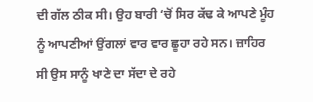ਦੀ ਗੱਲ ਠੀਕ ਸੀ। ਉਹ ਬਾਰੀ ‘ਚੋਂ ਸਿਰ ਕੱਢ ਕੇ ਆਪਣੇ ਮੂੰਹ ਨੂੰ ਆਪਣੀਆਂ ਉਂਗਲਾਂ ਵਾਰ ਵਾਰ ਛੂਹਾ ਰਹੇ ਸਨ। ਜ਼ਾਹਿਰ ਸੀ ਉਸ ਸਾਨੂੰ ਖਾਣੇ ਦਾ ਸੱਦਾ ਦੇ ਰਹੇ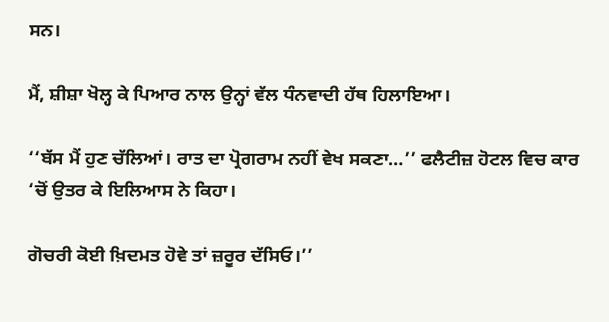ਸਨ।

ਮੈਂ, ਸ਼ੀਸ਼ਾ ਖੋਲ੍ਹ ਕੇ ਪਿਆਰ ਨਾਲ ਉਨ੍ਹਾਂ ਵੱਲ ਧੰਨਵਾਦੀ ਹੱਥ ਹਿਲਾਇਆ।

‘‘ਬੱਸ ਮੈਂ ਹੁਣ ਚੱਲਿਆਂ। ਰਾਤ ਦਾ ਪ੍ਰੋਗਰਾਮ ਨਹੀਂ ਵੇਖ ਸਕਣਾ…’’ ਫਲੈਟੀਜ਼ ਹੋਟਲ ਵਿਚ ਕਾਰ ‘ਚੋਂ ਉਤਰ ਕੇ ਇਲਿਆਸ ਨੇ ਕਿਹਾ।

ਗੋਚਰੀ ਕੋਈ ਖ਼ਿਦਮਤ ਹੋਵੇ ਤਾਂ ਜ਼ਰੂਰ ਦੱਸਿਓ।’’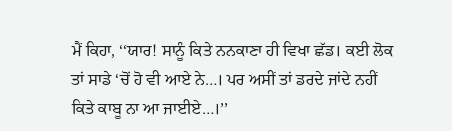ਮੈਂ ਕਿਹਾ, ‘‘ਯਾਰ! ਸਾਨੂੰ ਕਿਤੇ ਨਨਕਾਣਾ ਹੀ ਵਿਖਾ ਛੱਡ। ਕਈ ਲੋਕ ਤਾਂ ਸਾਡੇ ‘ਚੋਂ ਹੋ ਵੀ ਆਏ ਨੇ…। ਪਰ ਅਸੀਂ ਤਾਂ ਡਰਦੇ ਜਾਂਦੇ ਨਹੀਂ ਕਿਤੇ ਕਾਬੂ ਨਾ ਆ ਜਾਈਏ…।’’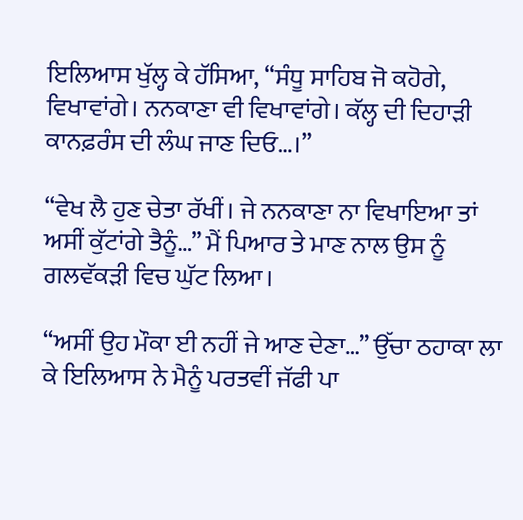ਇਲਿਆਸ ਖੁੱਲ੍ਹ ਕੇ ਹੱਸਿਆ, ‘‘ਸੰਧੂ ਸਾਹਿਬ ਜੋ ਕਹੋਗੇ, ਵਿਖਾਵਾਂਗੇ। ਨਨਕਾਣਾ ਵੀ ਵਿਖਾਵਾਂਗੇ। ਕੱਲ੍ਹ ਦੀ ਦਿਹਾੜੀ ਕਾਨਫ਼ਰੰਸ ਦੀ ਲੰਘ ਜਾਣ ਦਿਓ…।’’

‘‘ਵੇਖ ਲੈ ਹੁਣ ਚੇਤਾ ਰੱਖੀਂ। ਜੇ ਨਨਕਾਣਾ ਨਾ ਵਿਖਾਇਆ ਤਾਂ ਅਸੀਂ ਕੁੱਟਾਂਗੇ ਤੈਨੂੰ…’’ ਮੈਂ ਪਿਆਰ ਤੇ ਮਾਣ ਨਾਲ ਉਸ ਨੂੰ ਗਲਵੱਕੜੀ ਵਿਚ ਘੁੱਟ ਲਿਆ।

‘‘ਅਸੀਂ ਉਹ ਮੌਕਾ ਈ ਨਹੀਂ ਜੇ ਆਣ ਦੇਣਾ…’’ ਉੱਚਾ ਠਹਾਕਾ ਲਾ ਕੇ ਇਲਿਆਸ ਨੇ ਮੈਨੂੰ ਪਰਤਵੀਂ ਜੱਫੀ ਪਾ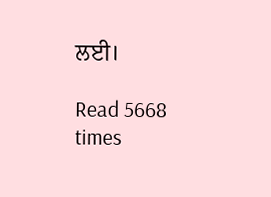ਲਈ।

Read 5668 times